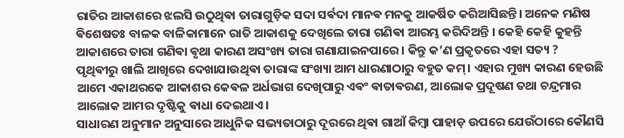ରାତିର ଆକାଶରେ ଝଲସି ଉଠୁଥିଵା ତାରାଗୁଡ଼ିକ ସଦା ସର୍ଵଦା ମାନଵ ମନକୁ ଆକର୍ଷିତ କରିଆସିଛନ୍ତି। ଅନେକ ମଣିଷ ଵିଶେଷତଃ ବାଳକ ବାଳିକାମାନେ ରାତି ଆକାଶକୁ ଦେଖିଲେ ତାରା ଗଣିଵା ଆରମ୍ଭ କରିଦିଅନ୍ତି । କେହି କେହି କୁହନ୍ତି ଆକାଶରେ ତାରା ଗଣିଵା ଵୃଥା କାରଣ ଅସଂଖ୍ୟ ତାରା ଗଣାଯାଇନପାରେ । କିନ୍ତୁ କ’ଣ ପ୍ରକୃତରେ ଏହା ସତ୍ୟ ?
ପୃଥିଵୀରୁ ଖାଲି ଆଖିରେ ଦେଖାଯାଉଥିଵା ତାରାଙ୍କ ସଂଖ୍ୟା ଆମ ଧାରଣାଠାରୁ ବହୁତ କମ୍। ଏହାର ମୁଖ୍ୟ କାରଣ ହେଉଛି ଆମେ ଏକାଥରକେ ଆକାଶର କେଵଳ ଅର୍ଧଭାଗ ଦେଖିପାରୁ ଏଵଂ ଵାତାଵରଣ, ଆଲୋକ ପ୍ରଦୂଷଣ ତଥା ଚନ୍ଦ୍ରମାର ଆଲୋକ ଆମର ଦୃଷ୍ଟିକୁ ଵାଧା ଦେଇଥାଏ।
ସାଧାରଣ ଅନୁମାନ ଅନୁସାରେ ଆଧୁନିକ ସଭ୍ୟତାଠାରୁ ଦୂରରେ ଥିଵା ଗାଆଁ କିମ୍ଵା ପାହାଡ଼ ଉପରେ ଯେଉଁଠାରେ କୌଣସି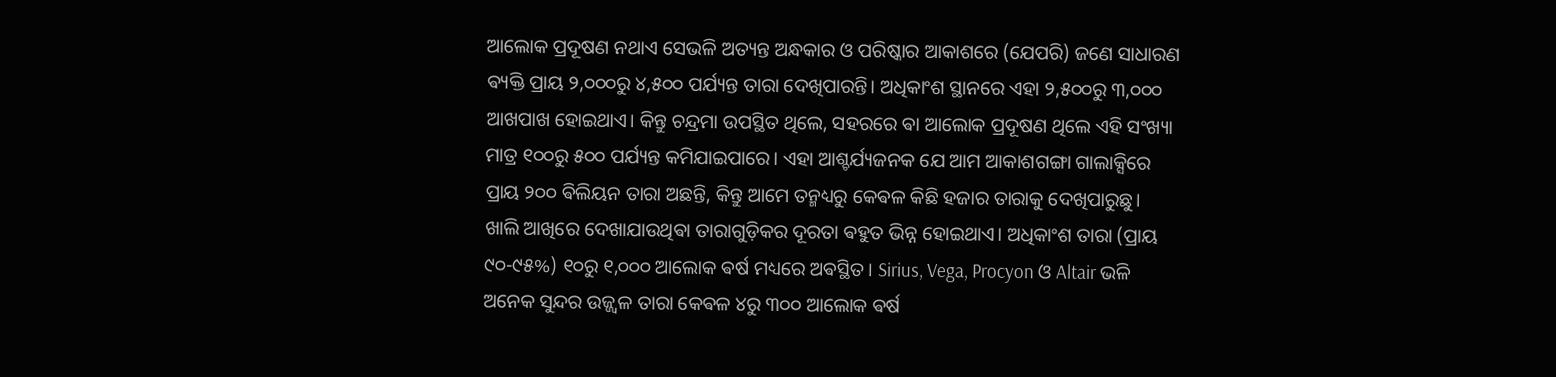ଆଲୋକ ପ୍ରଦୂଷଣ ନଥାଏ ସେଭଳି ଅତ୍ୟନ୍ତ ଅନ୍ଧକାର ଓ ପରିଷ୍କାର ଆକାଶରେ (ଯେପରି) ଜଣେ ସାଧାରଣ ଵ୍ୟକ୍ତି ପ୍ରାୟ ୨,୦୦୦ରୁ ୪,୫୦୦ ପର୍ଯ୍ୟନ୍ତ ତାରା ଦେଖିପାରନ୍ତି। ଅଧିକାଂଶ ସ୍ଥାନରେ ଏହା ୨,୫୦୦ରୁ ୩,୦୦୦ ଆଖପାଖ ହୋଇଥାଏ। କିନ୍ତୁ ଚନ୍ଦ୍ରମା ଉପସ୍ଥିତ ଥିଲେ, ସହରରେ ଵା ଆଲୋକ ପ୍ରଦୂଷଣ ଥିଲେ ଏହି ସଂଖ୍ୟା ମାତ୍ର ୧୦୦ରୁ ୫୦୦ ପର୍ଯ୍ୟନ୍ତ କମିଯାଇପାରେ। ଏହା ଆଶ୍ଚର୍ଯ୍ୟଜନକ ଯେ ଆମ ଆକାଶଗଙ୍ଗା ଗାଲାକ୍ସିରେ ପ୍ରାୟ ୨୦୦ ଵିଲିୟନ ତାରା ଅଛନ୍ତି, କିନ୍ତୁ ଆମେ ତନ୍ମଧ୍ୟରୁ କେଵଳ କିଛି ହଜାର ତାରାକୁ ଦେଖିପାରୁଛୁ।
ଖାଲି ଆଖିରେ ଦେଖାଯାଉଥିଵା ତାରାଗୁଡ଼ିକର ଦୂରତା ଵହୁତ ଭିନ୍ନ ହୋଇଥାଏ। ଅଧିକାଂଶ ତାରା (ପ୍ରାୟ ୯୦-୯୫%) ୧୦ରୁ ୧,୦୦୦ ଆଲୋକ ଵର୍ଷ ମଧ୍ୟରେ ଅଵସ୍ଥିତ। Sirius, Vega, Procyon ଓ Altair ଭଳି ଅନେକ ସୁନ୍ଦର ଉଜ୍ଜ୍ୱଳ ତାରା କେଵଳ ୪ରୁ ୩୦୦ ଆଲୋକ ଵର୍ଷ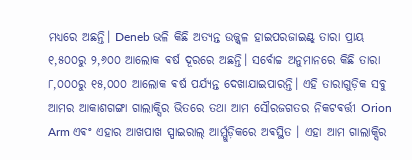ମଧ୍ୟରେ ଅଛନ୍ତି। Deneb ଭଳି କିଛି ଅତ୍ୟନ୍ତ ଉଜ୍ଜ୍ୱଳ ହାଇପରଜାଇଣ୍ଟ୍ ତାରା ପ୍ରାୟ ୧,୫୦୦ରୁ ୨,୬୦୦ ଆଲୋକ ଵର୍ଷ ଦୂରରେ ଅଛନ୍ତି। ସର୍ବୋଚ୍ଚ ଅନୁମାନରେ କିଛି ତାରା ୮,୦୦୦ରୁ ୧୫,୦୦୦ ଆଲୋକ ଵର୍ଷ ପର୍ଯ୍ୟନ୍ତ ଦେଖାଯାଇପାରନ୍ତି। ଏହି ତାରାଗୁଡ଼ିକ ସବୁ ଆମର ଆକାଶଗଙ୍ଗା ଗାଲାକ୍ସିର ଭିତରେ ତଥା ଆମ ସୌରଜଗତର ନିକଟଵର୍ତ୍ତୀ Orion Arm ଏଵଂ ଏହାର ଆଖପାଖ ସ୍ପାଇରାଲ୍ ଆର୍ମ୍ଗୁଡ଼ିକରେ ଅଵସ୍ଥିତ । ଏହା ଆମ ଗାଲାକ୍ସିର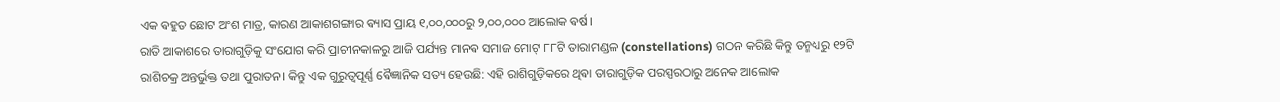ଏକ ଵହୁତ ଛୋଟ ଅଂଶ ମାତ୍ର, କାରଣ ଆକାଶଗଙ୍ଗାର ଵ୍ୟାସ ପ୍ରାୟ ୧,୦୦,୦୦୦ରୁ ୨,୦୦,୦୦୦ ଆଲୋକ ଵର୍ଷ।
ରାତି ଆକାଶରେ ତାରାଗୁଡ଼ିକୁ ସଂଯୋଗ କରି ପ୍ରାଚୀନକାଳରୁ ଆଜି ପର୍ଯ୍ୟନ୍ତ ମାନଵ ସମାଜ ମୋଟ୍ ୮୮ଟି ତାରାମଣ୍ଡଳ (constellations) ଗଠନ କରିଛି କିନ୍ତୁ ତନ୍ମଧ୍ୟରୁ ୧୨ଟି ରାଶିଚକ୍ର ଅନ୍ତର୍ଭୁକ୍ତ ତଥା ପୁରାତନ। କିନ୍ତୁ ଏକ ଗୁରୁତ୍ୱପୂର୍ଣ୍ଣ ଵୈଜ୍ଞାନିକ ସତ୍ୟ ହେଉଛି: ଏହି ରାଶିଗୁଡ଼ିକରେ ଥିଵା ତାରାଗୁଡ଼ିକ ପରସ୍ପରଠାରୁ ଅନେକ ଆଲୋକ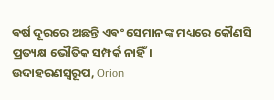ଵର୍ଷ ଦୂରରେ ଅଛନ୍ତି ଏଵଂ ସେମାନଙ୍କ ମଧ୍ୟରେ କୌଣସି ପ୍ରତ୍ୟକ୍ଷ ଭୌତିକ ସମ୍ପର୍କ ନାହିଁ।
ଉଦାହରଣସ୍ୱରୂପ, Orion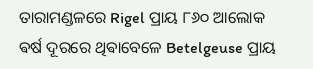ତାରାମଣ୍ଡଳରେ Rigel ପ୍ରାୟ ୮୬୦ ଆଲୋକ ଵର୍ଷ ଦୂରରେ ଥିଵାବେଳେ Betelgeuse ପ୍ରାୟ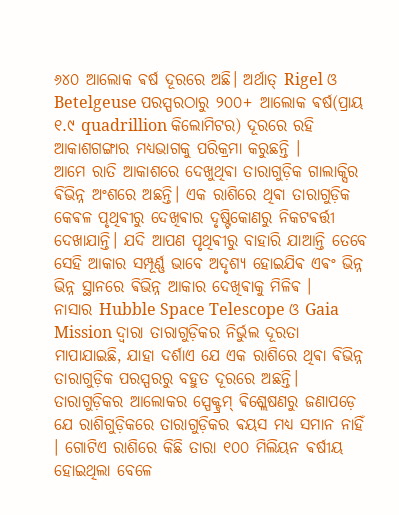୬୪୦ ଆଲୋକ ଵର୍ଷ ଦୂରରେ ଅଛି। ଅର୍ଥାତ୍ Rigel ଓ Betelgeuse ପରସ୍ପରଠାରୁ ୨୦୦+ ଆଲୋକ ଵର୍ଷ(ପ୍ରାୟ ୧.୯ quadrillion କିଲୋମିଟର) ଦୂରରେ ରହି ଆକାଶଗଙ୍ଗାର ମଧ୍ୟଭାଗକୁ ପରିକ୍ରମା କରୁଛନ୍ତି ।
ଆମେ ରାତି ଆକାଶରେ ଦେଖୁଥିଵା ତାରାଗୁଡ଼ିକ ଗାଲାକ୍ସିର ଵିଭିନ୍ନ ଅଂଶରେ ଅଛନ୍ତି। ଏକ ରାଶିରେ ଥିଵା ତାରାଗୁଡ଼ିକ କେଵଳ ପୃଥିଵୀରୁ ଦେଖିଵାର ଦୃଷ୍ଟିକୋଣରୁ ନିକଟଵର୍ତ୍ତୀ ଦେଖାଯାନ୍ତି। ଯଦି ଆପଣ ପୃଥିଵୀରୁ ବାହାରି ଯାଆନ୍ତି ତେବେ ସେହି ଆକାର ସମ୍ପୂର୍ଣ୍ଣ ଭାବେ ଅଦୃଶ୍ୟ ହୋଇଯିଵ ଏଵଂ ଭିନ୍ନ
ଭିନ୍ନ ସ୍ଥାନରେ ଵିଭିନ୍ନ ଆକାର ଦେଖିଵାକୁ ମିଳିଵ ।
ନାସାର Hubble Space Telescope ଓ Gaia Mission ଦ୍ୱାରା ତାରାଗୁଡ଼ିକର ନିର୍ଭୁଲ ଦୂରତା ମାପାଯାଇଛି, ଯାହା ଦର୍ଶାଏ ଯେ ଏକ ରାଶିରେ ଥିଵା ଵିଭିନ୍ନ ତାରାଗୁଡ଼ିକ ପରସ୍ପରରୁ ବହୁତ ଦୂରରେ ଅଛନ୍ତି। ତାରାଗୁଡ଼ିକର ଆଲୋକର ସ୍ପେକ୍ଟ୍ରମ୍ ଵିଶ୍ଲେଷଣରୁ ଜଣାପଡ଼େ ଯେ ରାଶିଗୁଡ଼ିକରେ ତାରାଗୁଡ଼ିକର ଵୟସ ମଧ୍ୟ ସମାନ ନାହିଁ । ଗୋଟିଏ ରାଶିରେ କିଛି ତାରା ୧୦୦ ମିଲିୟନ ଵର୍ଷୀୟ ହୋଇଥିଲା ବେଳେ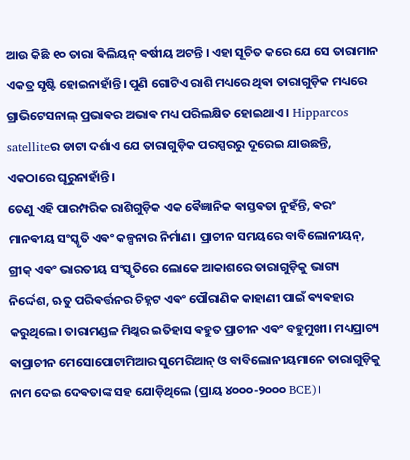ଆଉ କିଛି ୧୦ ତାରା ଵିଲିୟନ୍ ଵର୍ଷୀୟ ଅଟନ୍ତି । ଏହା ସୂଚିତ କରେ ଯେ ସେ ତାରାମାନ ଏକତ୍ର ସୃଷ୍ଟି ହୋଇନାହାଁନ୍ତି। ପୁଣି ଗୋଟିଏ ରାଶି ମଧ୍ୟରେ ଥିଵା ତାରାଗୁଡ଼ିକ ମଧ୍ୟରେ ଗ୍ରାଭିଟେସନାଲ୍ ପ୍ରଭାଵର ଅଭାଵ ମଧ୍ୟ ପରିଲକ୍ଷିତ ହୋଇଥାଏ । Hipparcos satelliteର ଡାଟା ଦର୍ଶାଏ ଯେ ତାରାଗୁଡ଼ିକ ପରସ୍ପରରୁ ଦୂରେଇ ଯାଉଛନ୍ତି, ଏକଠାରେ ଘୂରୁନାହାଁନ୍ତି।
ତେଣୁ ଏହି ପାରମ୍ପରିକ ରାଶିଗୁଡ଼ିକ ଏକ ଵୈଜ୍ଞାନିକ ଵାସ୍ତଵତା ନୁହଁନ୍ତି, ଵରଂ ମାନଵୀୟ ସଂସ୍କୃତି ଏଵଂ କଳ୍ପନାର ନିର୍ମାଣ। ପ୍ରାଚୀନ ସମୟରେ ବାବିଲୋନୀୟନ୍, ଗ୍ରୀକ୍ ଏଵଂ ଭାରତୀୟ ସଂସ୍କୃତିରେ ଲୋକେ ଆକାଶରେ ତାରାଗୁଡ଼ିକୁ ଭାଗ୍ୟ ନିର୍ଦ୍ଦେଶ, ଋତୁ ପରିଵର୍ତ୍ତନର ଚିହ୍ନଟ ଏଵଂ ପୌରାଣିକ କାହାଣୀ ପାଇଁ ଵ୍ୟଵହାର କରୁଥିଲେ। ତାରାମଣ୍ଡଳ ମିଥ୍କର ଇତିହାସ ଵହୁତ ପ୍ରାଚୀନ ଏଵଂ ବହୁମୁଖୀ। ମଧ୍ୟପ୍ରାଚ୍ୟ ଵାପ୍ରାଚୀନ ମେସୋପୋଟାମିଆର ସୁମେରିଆନ୍ ଓ ବାବିଲୋନୀୟମାନେ ତାରାଗୁଡ଼ିକୁ ନାମ ଦେଇ ଦେଵତାଙ୍କ ସହ ଯୋଡ଼ିଥିଲେ (ପ୍ରାୟ ୪୦୦୦-୨୦୦୦ BCE)।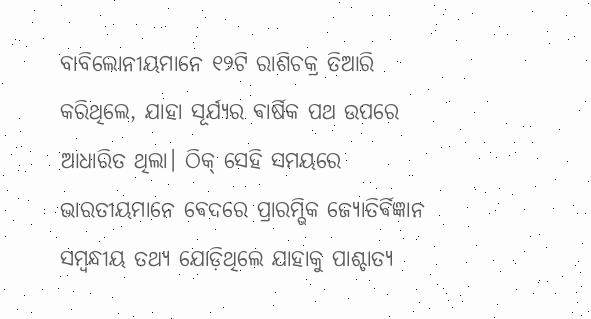ବାବିଲୋନୀୟମାନେ ୧୨ଟି ରାଶିଚକ୍ର ତିଆରି କରିଥିଲେ, ଯାହା ସୂର୍ଯ୍ୟର ଵାର୍ଷିକ ପଥ ଉପରେ ଆଧାରିତ ଥିଲା। ଠିକ୍ ସେହି ସମୟରେ ଭାରତୀୟମାନେ ଵେଦରେ ପ୍ରାରମ୍ଭିକ ଜ୍ୟୋତିର୍ଵିଜ୍ଞାନ ସମ୍ବନ୍ଧୀୟ ତଥ୍ୟ ଯୋଡ଼ିଥିଲେ ଯାହାକୁ ପାଶ୍ଚାତ୍ୟ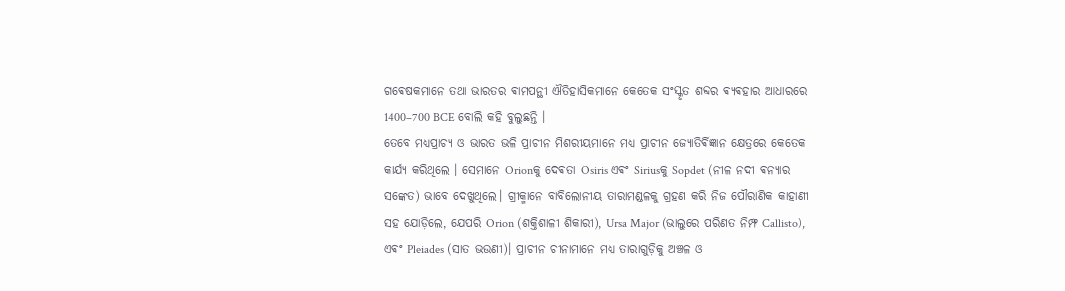ଗଵେଷକମାନେ ତଥା ଭାରତର ଵାମପନ୍ଥୀ ଐତିହାସିକମାନେ କେତେକ ସଂସ୍କୃତ ଶବ୍ଦର ଵ୍ୟଵହାର ଆଧାରରେ 1400–700 BCE ବୋଲି କହି ବୁଲୁଛନ୍ତି ।
ତେବେ ମଧ୍ୟପ୍ରାଚ୍ୟ ଓ ଭାରତ ଭଳି ପ୍ରାଚୀନ ମିଶରୀୟମାନେ ମଧ୍ୟ ପ୍ରାଚୀନ ଜ୍ୟୋତିର୍ଵିଜ୍ଞାନ କ୍ଷେତ୍ରରେ କେତେକ କାର୍ଯ୍ୟ କରିଥିଲେ । ସେମାନେ Orionକୁ ଦେଵତା Osiris ଏଵଂ Siriusକୁ Sopdet (ନୀଳ ନଦୀ ଵନ୍ୟାର ସଙ୍କେତ) ଭାବେ ଦେଖୁଥିଲେ। ଗ୍ରୀକ୍ମାନେ ବାବିଲୋନୀୟ ତାରାମଣ୍ଡଳକୁ ଗ୍ରହଣ କରି ନିଜ ପୌରାଣିକ କାହାଣୀ ସହ ଯୋଡ଼ିଲେ, ଯେପରି Orion (ଶକ୍ତିଶାଳୀ ଶିକାରୀ), Ursa Major (ଭାଲୁରେ ପରିଣତ ନିମ୍ଫ Callisto), ଏଵଂ Pleiades (ସାତ ଭଉଣୀ)। ପ୍ରାଚୀନ ଚୀନାମାନେ ମଧ୍ୟ ତାରାଗୁଡ଼ିକୁ ଅଞ୍ଚଳ ଓ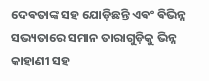ଦେଵତାଙ୍କ ସହ ଯୋଡ଼ିଛନ୍ତି ଏଵଂ ଵିଭିନ୍ନ ସଭ୍ୟତାରେ ସମାନ ତାରାଗୁଡ଼ିକୁ ଭିନ୍ନ କାହାଣୀ ସହ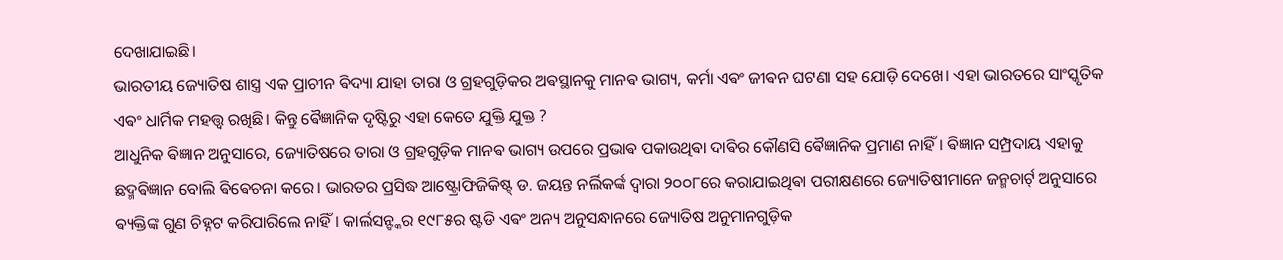ଦେଖାଯାଇଛି।
ଭାରତୀୟ ଜ୍ୟୋତିଷ ଶାସ୍ତ୍ର ଏକ ପ୍ରାଚୀନ ଵିଦ୍ୟା ଯାହା ତାରା ଓ ଗ୍ରହଗୁଡ଼ିକର ଅଵସ୍ଥାନକୁ ମାନଵ ଭାଗ୍ୟ, କର୍ମା ଏଵଂ ଜୀଵନ ଘଟଣା ସହ ଯୋଡ଼ି ଦେଖେ। ଏହା ଭାରତରେ ସାଂସ୍କୃତିକ ଏଵଂ ଧାର୍ମିକ ମହତ୍ତ୍ୱ ରଖିଛି। କିନ୍ତୁ ଵୈଜ୍ଞାନିକ ଦୃଷ୍ଟିରୁ ଏହା କେତେ ଯୁକ୍ତି ଯୁକ୍ତ ?
ଆଧୁନିକ ଵିଜ୍ଞାନ ଅନୁସାରେ, ଜ୍ୟୋତିଷରେ ତାରା ଓ ଗ୍ରହଗୁଡ଼ିକ ମାନଵ ଭାଗ୍ୟ ଉପରେ ପ୍ରଭାଵ ପକାଉଥିଵା ଦାଵିର କୌଣସି ଵୈଜ୍ଞାନିକ ପ୍ରମାଣ ନାହିଁ। ଵିଜ୍ଞାନ ସମ୍ପ୍ରଦାୟ ଏହାକୁ ଛଦ୍ମଵିଜ୍ଞାନ ବୋଲି ଵିଵେଚନା କରେ। ଭାରତର ପ୍ରସିଦ୍ଧ ଆଷ୍ଟ୍ରୋଫିଜିକିଷ୍ଟ୍ ଡ. ଜୟନ୍ତ ନର୍ଲିକର୍ଙ୍କ ଦ୍ଵାରା ୨୦୦୮ରେ କରାଯାଇଥିଵା ପରୀକ୍ଷଣରେ ଜ୍ୟୋତିଷୀମାନେ ଜନ୍ମଚାର୍ଟ୍ ଅନୁସାରେ ଵ୍ୟକ୍ତିଙ୍କ ଗୁଣ ଚିହ୍ନଟ କରିପାରିଲେ ନାହିଁ। କାର୍ଲସନ୍ଙ୍କର ୧୯୮୫ର ଷ୍ଟଡି ଏଵଂ ଅନ୍ୟ ଅନୁସନ୍ଧାନରେ ଜ୍ୟୋତିଷ ଅନୁମାନଗୁଡ଼ିକ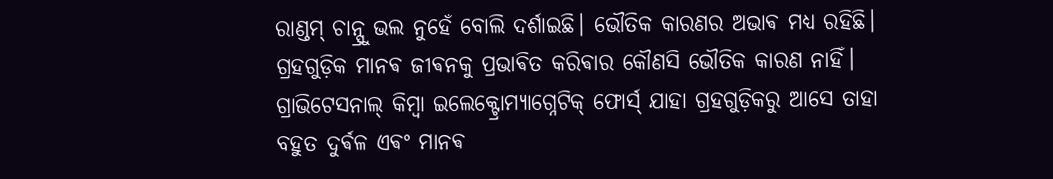ରାଣ୍ଡମ୍ ଚାନ୍ସ୍ରୁ ଭଲ ନୁହେଁ ବୋଲି ଦର୍ଶାଇଛି। ଭୌତିକ କାରଣର ଅଭାଵ ମଧ୍ୟ ରହିଛି। ଗ୍ରହଗୁଡ଼ିକ ମାନଵ ଜୀଵନକୁ ପ୍ରଭାଵିତ କରିଵାର କୌଣସି ଭୌତିକ କାରଣ ନାହିଁ। ଗ୍ରାଭିଟେସନାଲ୍ କିମ୍ଵା ଇଲେକ୍ଟ୍ରୋମ୍ୟାଗ୍ନେଟିକ୍ ଫୋର୍ସ୍ ଯାହା ଗ୍ରହଗୁଡ଼ିକରୁ ଆସେ ତାହା ବହୁତ ଦୁର୍ଵଳ ଏଵଂ ମାନଵ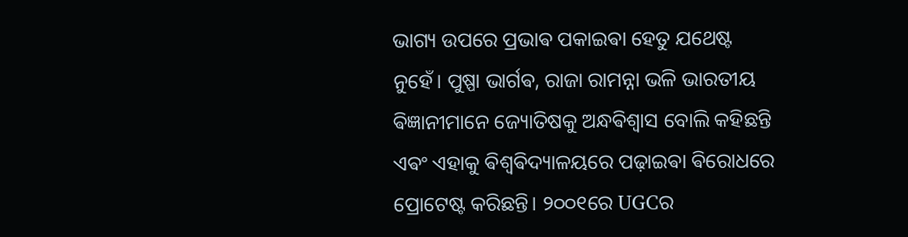ଭାଗ୍ୟ ଉପରେ ପ୍ରଭାଵ ପକାଇଵା ହେତୁ ଯଥେଷ୍ଟ ନୁହେଁ। ପୁଷ୍ପା ଭାର୍ଗଵ, ରାଜା ରାମନ୍ନା ଭଳି ଭାରତୀୟ ଵିଜ୍ଞାନୀମାନେ ଜ୍ୟୋତିଷକୁ ଅନ୍ଧଵିଶ୍ୱାସ ବୋଲି କହିଛନ୍ତି ଏଵଂ ଏହାକୁ ଵିଶ୍ୱଵିଦ୍ୟାଳୟରେ ପଢ଼ାଇଵା ଵିରୋଧରେ ପ୍ରୋଟେଷ୍ଟ କରିଛନ୍ତି। ୨୦୦୧ରେ UGCର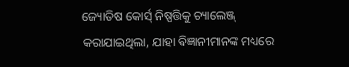ଜ୍ୟୋତିଷ କୋର୍ସ୍ ନିଷ୍ପତ୍ତିକୁ ଚ୍ୟାଲେଞ୍ଜ୍ କରାଯାଇଥିଲା, ଯାହା ଵିଜ୍ଞାନୀମାନଙ୍କ ମଧ୍ୟରେ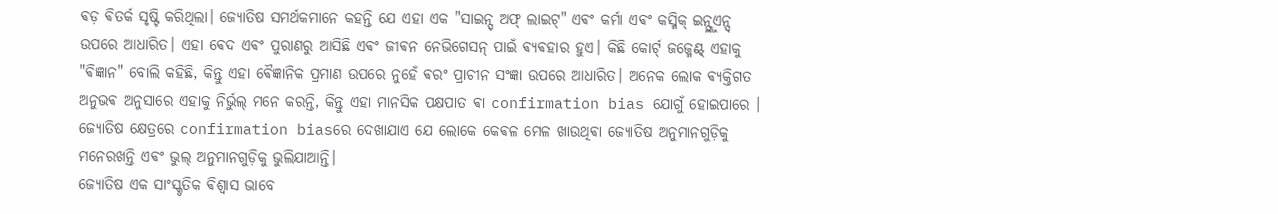ଵଡ଼ ଵିତର୍କ ସୃଷ୍ଟି କରିଥିଲା। ଜ୍ୟୋତିଷ ସମର୍ଥକମାନେ କହନ୍ତି ଯେ ଏହା ଏକ "ସାଇନ୍ସ୍ ଅଫ୍ ଲାଇଟ୍" ଏଵଂ କର୍ମା ଏଵଂ କସ୍ମିକ୍ ଇନ୍ଫ୍ଲୁଏନ୍ସ୍ ଉପରେ ଆଧାରିତ। ଏହା ଵେଦ ଏଵଂ ପୁରାଣରୁ ଆସିଛି ଏଵଂ ଜୀଵନ ନେଭିଗେସନ୍ ପାଇଁ ଵ୍ୟଵହାର ହୁଏ। କିଛି କୋର୍ଟ୍ ଜଜ୍ମେଣ୍ଟ୍ ଏହାକୁ "ଵିଜ୍ଞାନ" ବୋଲି କହିଛି, କିନ୍ତୁ ଏହା ଵୈଜ୍ଞାନିକ ପ୍ରମାଣ ଉପରେ ନୁହେଁ ଵରଂ ପ୍ରାଚୀନ ସଂଜ୍ଞା ଉପରେ ଆଧାରିତ। ଅନେକ ଲୋକ ଵ୍ୟକ୍ତିଗତ ଅନୁଭଵ ଅନୁସାରେ ଏହାକୁ ନିର୍ଭୁଲ୍ ମନେ କରନ୍ତି, କିନ୍ତୁ ଏହା ମାନସିକ ପକ୍ଷପାତ ଵା confirmation bias ଯୋଗୁଁ ହୋଇପାରେ । ଜ୍ୟୋତିଷ କ୍ଷେତ୍ରରେ confirmation biasରେ ଦେଖାଯାଏ ଯେ ଲୋକେ କେଵଳ ମେଳ ଖାଉଥିଵା ଜ୍ୟୋତିଷ ଅନୁମାନଗୁଡ଼ିକୁ ମନେରଖନ୍ତି ଏଵଂ ଭୁଲ୍ ଅନୁମାନଗୁଡ଼ିକୁ ଭୁଲିଯାଆନ୍ତି।
ଜ୍ୟୋତିଷ ଏକ ସାଂସ୍କୃତିକ ଵିଶ୍ୱାସ ଭାବେ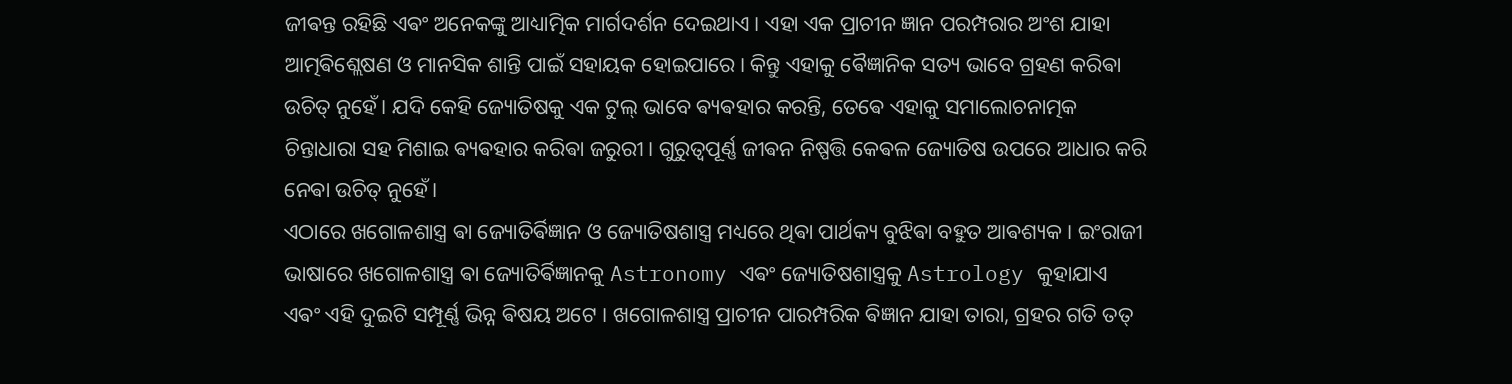ଜୀଵନ୍ତ ରହିଛି ଏଵଂ ଅନେକଙ୍କୁ ଆଧ୍ୟାତ୍ମିକ ମାର୍ଗଦର୍ଶନ ଦେଇଥାଏ। ଏହା ଏକ ପ୍ରାଚୀନ ଜ୍ଞାନ ପରମ୍ପରାର ଅଂଶ ଯାହା ଆତ୍ମଵିଶ୍ଲେଷଣ ଓ ମାନସିକ ଶାନ୍ତି ପାଇଁ ସହାୟକ ହୋଇପାରେ। କିନ୍ତୁ ଏହାକୁ ଵୈଜ୍ଞାନିକ ସତ୍ୟ ଭାବେ ଗ୍ରହଣ କରିଵା ଉଚିତ୍ ନୁହେଁ। ଯଦି କେହି ଜ୍ୟୋତିଷକୁ ଏକ ଟୁଲ୍ ଭାବେ ଵ୍ୟଵହାର କରନ୍ତି, ତେଵେ ଏହାକୁ ସମାଲୋଚନାତ୍ମକ ଚିନ୍ତାଧାରା ସହ ମିଶାଇ ଵ୍ୟଵହାର କରିଵା ଜରୁରୀ। ଗୁରୁତ୍ୱପୂର୍ଣ୍ଣ ଜୀଵନ ନିଷ୍ପତ୍ତି କେଵଳ ଜ୍ୟୋତିଷ ଉପରେ ଆଧାର କରି ନେଵା ଉଚିତ୍ ନୁହେଁ।
ଏଠାରେ ଖଗୋଳଶାସ୍ତ୍ର ଵା ଜ୍ୟୋତିର୍ଵିଜ୍ଞାନ ଓ ଜ୍ୟୋତିଷଶାସ୍ତ୍ର ମଧ୍ୟରେ ଥିଵା ପାର୍ଥକ୍ୟ ବୁଝିଵା ବହୁତ ଆଵଶ୍ୟକ । ଇଂରାଜୀ ଭାଷାରେ ଖଗୋଳଶାସ୍ତ୍ର ଵା ଜ୍ୟୋତିର୍ଵିଜ୍ଞାନକୁ Astronomy ଏଵଂ ଜ୍ୟୋତିଷଶାସ୍ତ୍ରକୁ Astrology କୁହାଯାଏ ଏଵଂ ଏହି ଦୁଇଟି ସମ୍ପୂର୍ଣ୍ଣ ଭିନ୍ନ ଵିଷୟ ଅଟେ । ଖଗୋଳଶାସ୍ତ୍ର ପ୍ରାଚୀନ ପାରମ୍ପରିକ ଵିଜ୍ଞାନ ଯାହା ତାରା, ଗ୍ରହର ଗତି ତତ୍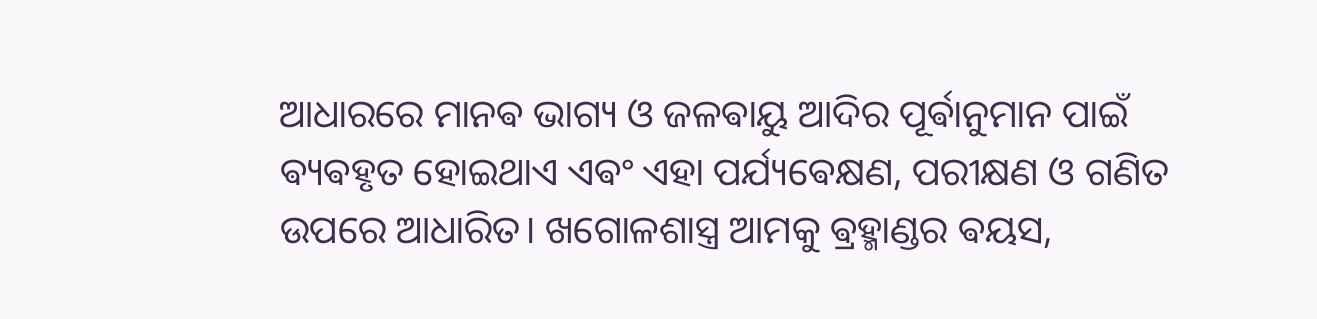ଆଧାରରେ ମାନଵ ଭାଗ୍ୟ ଓ ଜଳଵାୟୁ ଆଦିର ପୂର୍ଵାନୁମାନ ପାଇଁ ଵ୍ୟଵହୃତ ହୋଇଥାଏ ଏଵଂ ଏହା ପର୍ଯ୍ୟଵେକ୍ଷଣ, ପରୀକ୍ଷଣ ଓ ଗଣିତ ଉପରେ ଆଧାରିତ। ଖଗୋଳଶାସ୍ତ୍ର ଆମକୁ ଵ୍ରହ୍ମାଣ୍ଡର ଵୟସ,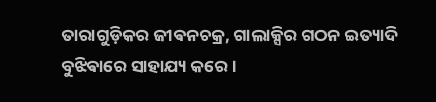ତାରାଗୁଡ଼ିକର ଜୀଵନଚକ୍ର, ଗାଲାକ୍ସିର ଗଠନ ଇତ୍ୟାଦି ବୁଝିଵାରେ ସାହାଯ୍ୟ କରେ।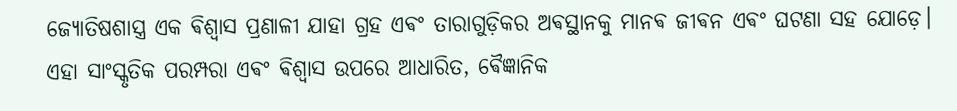ଜ୍ୟୋତିଷଶାସ୍ତ୍ର ଏକ ଵିଶ୍ୱାସ ପ୍ରଣାଳୀ ଯାହା ଗ୍ରହ ଏଵଂ ତାରାଗୁଡ଼ିକର ଅଵସ୍ଥାନକୁ ମାନଵ ଜୀଵନ ଏଵଂ ଘଟଣା ସହ ଯୋଡ଼େ। ଏହା ସାଂସ୍କୃତିକ ପରମ୍ପରା ଏଵଂ ଵିଶ୍ୱାସ ଉପରେ ଆଧାରିତ, ଵୈଜ୍ଞାନିକ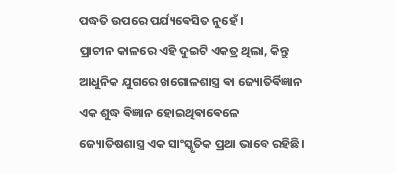ପଦ୍ଧତି ଉପରେ ପର୍ଯ୍ୟଵେସିତ ନୁହେଁ ।
ପ୍ରାଚୀନ କାଳରେ ଏହି ଦୁଇଟି ଏକତ୍ର ଥିଲା, କିନ୍ତୁ ଆଧୁନିକ ଯୁଗରେ ଖଗୋଳଶାସ୍ତ୍ର ଵା ଜ୍ୟୋତିର୍ଵିଜ୍ଞାନ ଏକ ଶୁଦ୍ଧ ଵିଜ୍ଞାନ ହୋଇଥିଵାଵେଳେ ଜ୍ୟୋତିଷଶାସ୍ତ୍ର ଏକ ସାଂସ୍କୃତିକ ପ୍ରଥା ଭାବେ ରହିଛି।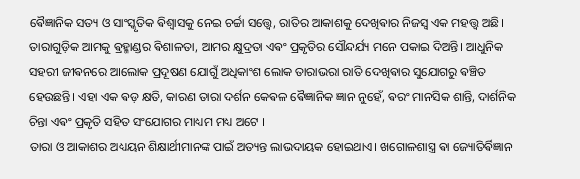ଵୈଜ୍ଞାନିକ ସତ୍ୟ ଓ ସାଂସ୍କୃତିକ ଵିଶ୍ୱାସକୁ ନେଇ ଚର୍ଚ୍ଚା ସତ୍ତ୍ୱେ, ରାତିର ଆକାଶକୁ ଦେଖିଵାର ନିଜସ୍ୱ ଏକ ମହତ୍ତ୍ୱ ଅଛି। ତାରାଗୁଡ଼ିକ ଆମକୁ ଵ୍ରହ୍ମାଣ୍ଡର ଵିଶାଳତା, ଆମର କ୍ଷୁଦ୍ରତା ଏଵଂ ପ୍ରକୃତିର ସୌନ୍ଦର୍ଯ୍ୟ ମନେ ପକାଇ ଦିଅନ୍ତି। ଆଧୁନିକ ସହରୀ ଜୀଵନରେ ଆଲୋକ ପ୍ରଦୂଷଣ ଯୋଗୁଁ ଅଧିକାଂଶ ଲୋକ ତାରାଭରା ରାତି ଦେଖିଵାର ସୁଯୋଗରୁ ଵଞ୍ଚିତ ହେଉଛନ୍ତି। ଏହା ଏକ ଵଡ଼ କ୍ଷତି, କାରଣ ତାରା ଦର୍ଶନ କେଵଳ ଵୈଜ୍ଞାନିକ ଜ୍ଞାନ ନୁହେଁ, ଵରଂ ମାନସିକ ଶାନ୍ତି, ଦାର୍ଶନିକ ଚିନ୍ତା ଏଵଂ ପ୍ରକୃତି ସହିତ ସଂଯୋଗର ମାଧ୍ୟମ ମଧ୍ୟ ଅଟେ ।
ତାରା ଓ ଆକାଶର ଅଧ୍ୟୟନ ଶିକ୍ଷାର୍ଥୀମାନଙ୍କ ପାଇଁ ଅତ୍ୟନ୍ତ ଲାଭଦାୟକ ହୋଇଥାଏ। ଖଗୋଳଶାସ୍ତ୍ର ଵା ଜ୍ୟୋତିର୍ଵିଜ୍ଞାନ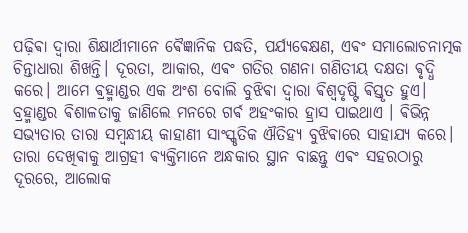ପଢ଼ିଵା ଦ୍ୱାରା ଶିକ୍ଷାର୍ଥୀମାନେ ଵୈଜ୍ଞାନିକ ପଦ୍ଧତି, ପର୍ଯ୍ୟଵେକ୍ଷଣ, ଏଵଂ ସମାଲୋଚନାତ୍ମକ ଚିନ୍ତାଧାରା ଶିଖନ୍ତି। ଦୂରତା, ଆକାର, ଏଵଂ ଗତିର ଗଣନା ଗଣିତୀୟ ଦକ୍ଷତା ଵୃଦ୍ଧି କରେ। ଆମେ ଵ୍ରହ୍ମାଣ୍ଡର ଏକ ଅଂଶ ବୋଲି ବୁଝିଵା ଦ୍ୱାରା ଵିଶ୍ୱଦୃଷ୍ଟି ଵିସ୍ତୃତ ହୁଏ। ବ୍ରହ୍ମାଣ୍ଡର ଵିଶାଳତାକୁ ଜାଣିଲେ ମନରେ ଗର୍ଵ ଅହଂକାର ହ୍ରାସ ପାଇଥାଏ । ଵିଭିନ୍ନ ସଭ୍ୟତାର ତାରା ସମ୍ଵନ୍ଧୀୟ କାହାଣୀ ସାଂସ୍କୃତିକ ଐତିହ୍ୟ ବୁଝିଵାରେ ସାହାଯ୍ୟ କରେ। ତାରା ଦେଖିଵାକୁ ଆଗ୍ରହୀ ଵ୍ୟକ୍ତିମାନେ ଅନ୍ଧକାର ସ୍ଥାନ ବାଛନ୍ତୁ ଏଵଂ ସହରଠାରୁ ଦୂରରେ, ଆଲୋକ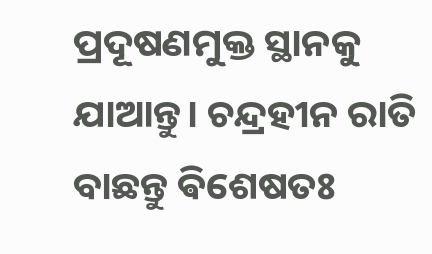ପ୍ରଦୂଷଣମୁକ୍ତ ସ୍ଥାନକୁ ଯାଆନ୍ତୁ। ଚନ୍ଦ୍ରହୀନ ରାତି ବାଛନ୍ତୁ ଵିଶେଷତଃ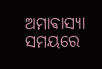ଅମାଵାସ୍ୟା ସମୟରେ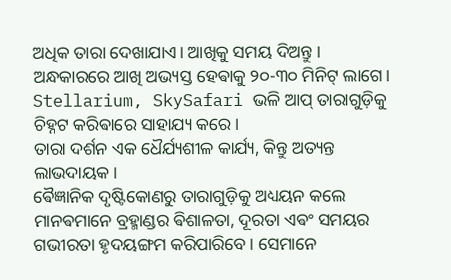ଅଧିକ ତାରା ଦେଖାଯାଏ। ଆଖିକୁ ସମୟ ଦିଅନ୍ତୁ । ଅନ୍ଧକାରରେ ଆଖି ଅଭ୍ୟସ୍ତ ହେଵାକୁ ୨୦-୩୦ ମିନିଟ୍ ଲାଗେ। Stellarium, SkySafari ଭଳି ଆପ୍ ତାରାଗୁଡ଼ିକୁ ଚିହ୍ନଟ କରିଵାରେ ସାହାଯ୍ୟ କରେ।
ତାରା ଦର୍ଶନ ଏକ ଧୈର୍ଯ୍ୟଶୀଳ କାର୍ଯ୍ୟ, କିନ୍ତୁ ଅତ୍ୟନ୍ତ ଲାଭଦାୟକ।
ଵୈଜ୍ଞାନିକ ଦୃଷ୍ଟିକୋଣରୁ ତାରାଗୁଡ଼ିକୁ ଅଧ୍ୟୟନ କଲେ ମାନଵମାନେ ବ୍ରହ୍ମାଣ୍ଡର ଵିଶାଳତା, ଦୂରତା ଏଵଂ ସମୟର ଗଭୀରତା ହୃଦୟଙ୍ଗମ କରିପାରିବେ। ସେମାନେ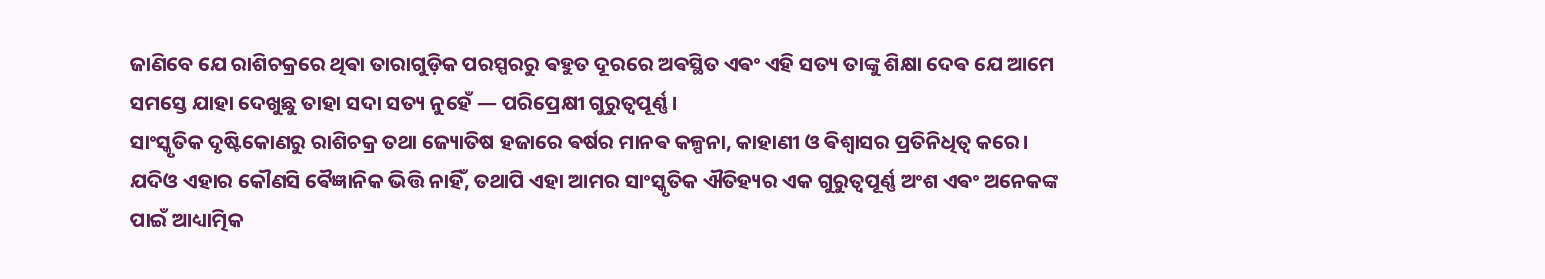ଜାଣିବେ ଯେ ରାଶିଚକ୍ରରେ ଥିଵା ତାରାଗୁଡ଼ିକ ପରସ୍ପରରୁ ଵହୁତ ଦୂରରେ ଅଵସ୍ଥିତ ଏଵଂ ଏହି ସତ୍ୟ ତାଙ୍କୁ ଶିକ୍ଷା ଦେଵ ଯେ ଆମେ ସମସ୍ତେ ଯାହା ଦେଖୁଛୁ ତାହା ସଦା ସତ୍ୟ ନୁହେଁ — ପରିପ୍ରେକ୍ଷୀ ଗୁରୁତ୍ୱପୂର୍ଣ୍ଣ।
ସାଂସ୍କୃତିକ ଦୃଷ୍ଟିକୋଣରୁ ରାଶିଚକ୍ର ତଥା ଜ୍ୟୋତିଷ ହଜାରେ ଵର୍ଷର ମାନଵ କଳ୍ପନା, କାହାଣୀ ଓ ଵିଶ୍ୱାସର ପ୍ରତିନିଧିତ୍ୱ କରେ। ଯଦିଓ ଏହାର କୌଣସି ଵୈଜ୍ଞାନିକ ଭିତ୍ତି ନାହିଁ, ତଥାପି ଏହା ଆମର ସାଂସ୍କୃତିକ ଐତିହ୍ୟର ଏକ ଗୁରୁତ୍ୱପୂର୍ଣ୍ଣ ଅଂଶ ଏଵଂ ଅନେକଙ୍କ ପାଇଁ ଆଧ୍ୟାତ୍ମିକ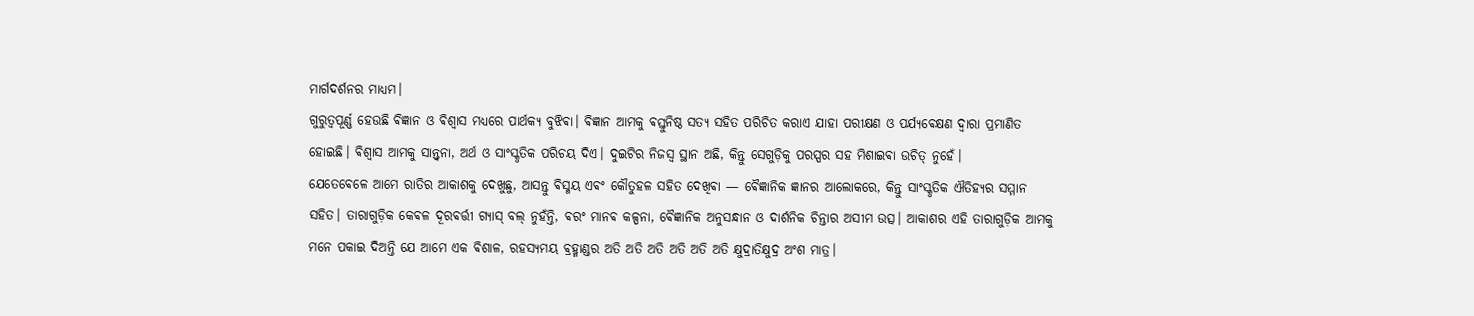ମାର୍ଗଦର୍ଶନର ମାଧ୍ୟମ।
ଗୁରୁତ୍ୱପୂର୍ଣ୍ଣ ହେଉଛି ଵିଜ୍ଞାନ ଓ ଵିଶ୍ୱାସ ମଧ୍ୟରେ ପାର୍ଥକ୍ୟ ବୁଝିଵା। ଵିଜ୍ଞାନ ଆମକୁ ଵସ୍ତୁନିଷ୍ଠ ସତ୍ୟ ସହିତ ପରିଚିତ କରାଏ ଯାହା ପରୀକ୍ଷଣ ଓ ପର୍ଯ୍ୟଵେକ୍ଷଣ ଦ୍ୱାରା ପ୍ରମାଣିତ ହୋଇଛି। ଵିଶ୍ୱାସ ଆମକୁ ସାନ୍ତ୍ୱନା, ଅର୍ଥ ଓ ସାଂସ୍କୃତିକ ପରିଚୟ ଦିଏ। ଦୁଇଟିର ନିଜସ୍ୱ ସ୍ଥାନ ଅଛି, କିନ୍ତୁ ସେଗୁଡ଼ିକୁ ପରସ୍ପର ସହ ମିଶାଇଵା ଉଚିତ୍ ନୁହେଁ।
ଯେତେଵେଳେ ଆମେ ରାତିର ଆକାଶକୁ ଦେଖୁଛୁ, ଆସନ୍ତୁ ଵିସ୍ମୟ ଏଵଂ କୌତୁହଳ ସହିତ ଦେଖିଵା — ଵୈଜ୍ଞାନିକ ଜ୍ଞାନର ଆଲୋକରେ, କିନ୍ତୁ ସାଂସ୍କୃତିକ ଐତିହ୍ୟର ସମ୍ମାନ ସହିତ। ତାରାଗୁଡ଼ିକ କେଵଳ ଦୂରଵର୍ତ୍ତୀ ଗ୍ୟାସ୍ ବଲ୍ ନୁହଁନ୍ତି, ଵରଂ ମାନଵ କଳ୍ପନା, ଵୈଜ୍ଞାନିକ ଅନୁସନ୍ଧାନ ଓ ଦାର୍ଶନିକ ଚିନ୍ତାର ଅସୀମ ଉତ୍ସ। ଆକାଶର ଏହି ତାରାଗୁଡ଼ିକ ଆମକୁ ମନେ ପକାଇ ଦିଅନ୍ତି ଯେ ଆମେ ଏକ ଵିଶାଳ, ରହସ୍ୟମୟ ଵ୍ରହ୍ମାଣ୍ଡର ଅତି ଅତି ଅତି ଅତି ଅତି ଅତି କ୍ଷୁଦ୍ରାତିକ୍ଷୁଦ୍ର ଅଂଶ ମାତ୍ର।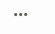•••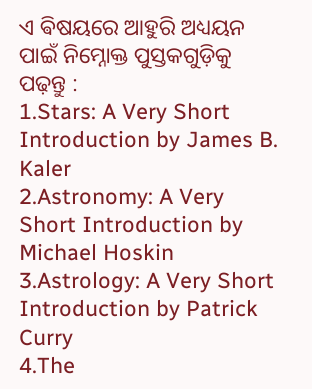ଏ ଵିଷୟରେ ଆହୁରି ଅଧ୍ୟୟନ ପାଇଁ ନିମ୍ନୋକ୍ତ ପୁସ୍ତକଗୁଡ଼ିକୁ ପଢ଼ନ୍ତୁ :
1.Stars: A Very Short Introduction by James B. Kaler
2.Astronomy: A Very Short Introduction by Michael Hoskin
3.Astrology: A Very Short Introduction by Patrick Curry
4.The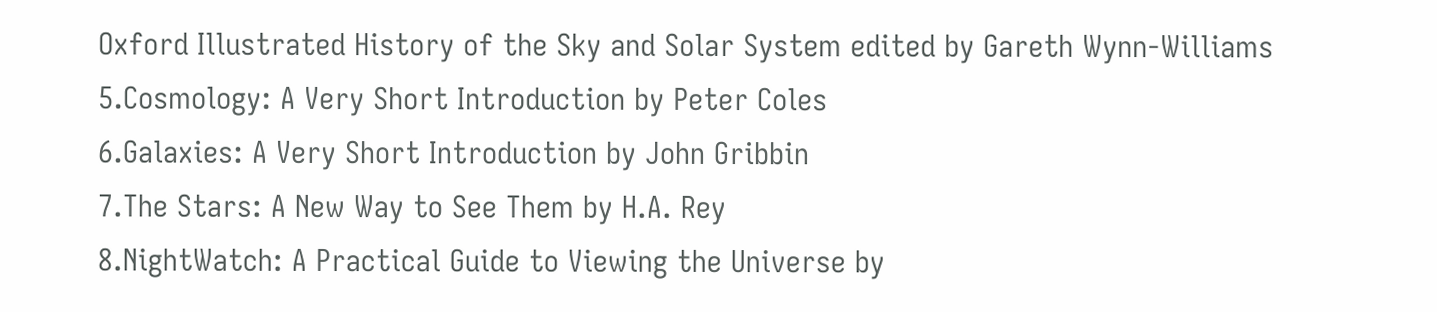Oxford Illustrated History of the Sky and Solar System edited by Gareth Wynn-Williams
5.Cosmology: A Very Short Introduction by Peter Coles
6.Galaxies: A Very Short Introduction by John Gribbin
7.The Stars: A New Way to See Them by H.A. Rey
8.NightWatch: A Practical Guide to Viewing the Universe by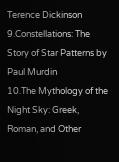Terence Dickinson
9.Constellations: The Story of Star Patterns by Paul Murdin
10.The Mythology of the Night Sky: Greek, Roman, and Other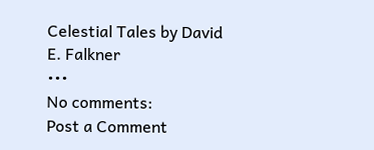Celestial Tales by David E. Falkner
•••
No comments:
Post a Comment